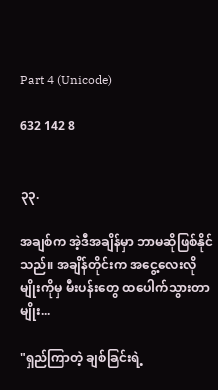Part 4 (Unicode)

632 142 8


၃၃.

အချစ်က အဲ့ဒီအချိန်မှာ ဘာမဆိုဖြစ်နိုင်သည်။ အချိန်တိုင်းက အငွေ့လေးလိုမျိုးကိုမှ မီးပန်းတွေ ထပေါက်သွားတာမျိုး...

"ရှည်ကြာတဲ့ ချစ်ခြင်းရဲ့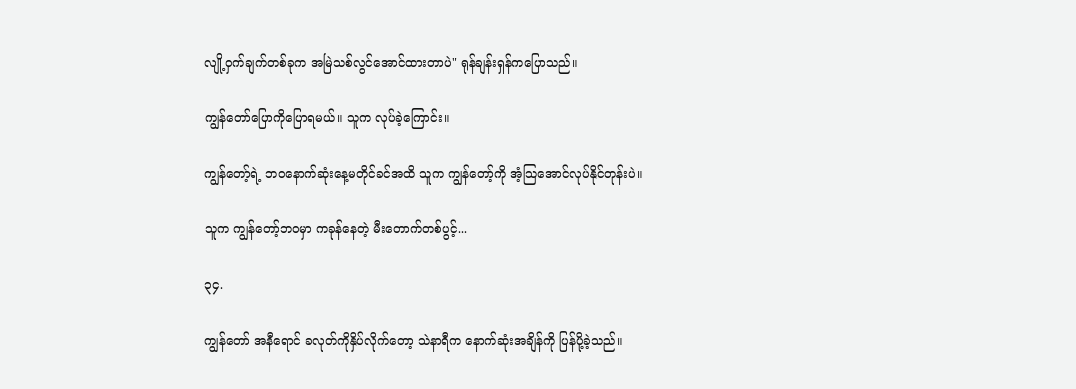လျို့ဝှက်ချက်တစ်ခုက အမြဲသစ်လွင်အောင်ထားတာပဲ" ရုန်ချန်းရှန်ကပြောသည်။

ကျွန်တော်ပြောကိုပြောရမယ်။ သူက လုပ်ခဲ့ကြောင်း။

ကျွန်‌တော့်ရဲ့ ဘဝနောက်ဆုံးနေ့မတိုင်ခင်အထိ သူက ကျွန်‌တော့်ကို အံ့သြအောင်လုပ်နိုင်တုန်းပဲ။

သူက ကျွန်‌တော့်ဘဝမှာ ကခုန်နေတဲ့ မီးတောက်တစ်ပွင့်...

၃၄.

ကျွန်တော် အနီရောင် ခလုတ်ကိုနှိပ်လိုက်တော့ သဲနာရီက နောက်ဆုံးအချိန်ကို ပြန်ပို့ခဲ့သည်။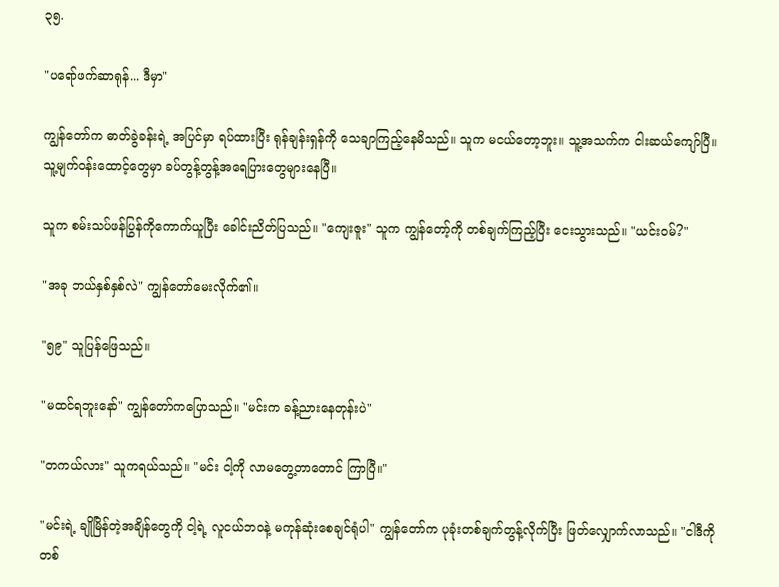၃၅.

"ပရော်ဖက်ဆာရုန်... ဒီမှာ"

ကျွန်တော်က ဓာတ်ခွဲခန်းရဲ့ အပြင်မှာ ရပ်ထားပြီး ရုန်ချန်းရှန်ကို သေချာကြည့်နေမိသည်။ သူက မငယ်တော့ဘူး။ သူ့အသက်က ငါးဆယ်ကျော်ပြီ။ သူ့မျက်ဝန်းထောင့်တွေမှာ ခပ်တွန့်တွန့်အရေပြားတွေများနေပြီ။

သူက စမ်းသပ်ဖန်ပြွန်ကိုကောက်ယူပြီး ခေါင်းညိတ်ပြသည်။ "ကျေးဇူး" သူက ကျွန်‌တော့်ကို တစ်ချက်ကြည့်ပြီး ငေးသွားသည်။ "ယင်းဝမ်?"

"အခု ဘယ်နှစ်နှစ်လဲ" ကျွန်တော်မေးလိုက်၏။

"၅၉" သူပြန်ဖြေသည်။

"မထင်ရဘူးနော်" ကျွန်တော်ကပြောသည်။ "မင်းက ခန့်ညားနေတုန်းပဲ"

"တကယ်လား" သူကရယ်သည်။ "မင်း ငါ့ကို လာမတွေ့တာတောင် ကြာပြီ။"

"မင်းရဲ့ ချိုမြိန်တဲ့အချိန်တွေကို ငါ့ရဲ့ လူငယ်ဘဝနဲ့ မကုန်ဆုံးစေချင်ရုံပါ" ကျွန်တော်က ပုခုံးတစ်ချက်တွန့်လိုက်ပြီး ဖြတ်လျှောက်လာသည်။ "ငါဒီကို တစ်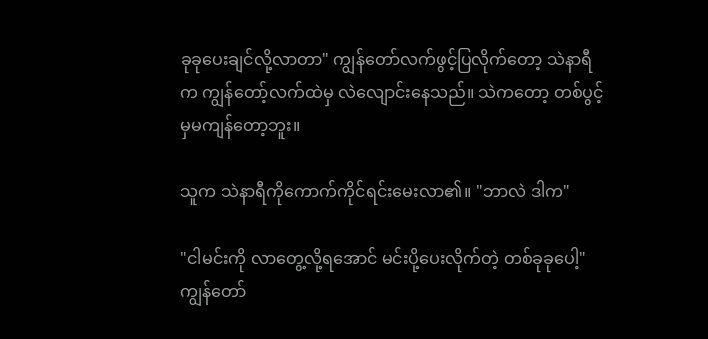ခုခုပေးချင်လို့လာတာ" ကျွန်တော်လက်ဖွင့်ပြလိုက်တော့ သဲနာရီက ကျွန်‌တော့်လက်ထဲမှ လဲလျောင်းနေသည်။ သဲကတော့ တစ်ပွင့်မှမကျန်တော့ဘူး။

သူက သဲနာရီကိုကောက်ကိုင်ရင်းမေးလာ၏။ "ဘာလဲ ဒါက"

"ငါမင်းကို လာတွေ့လို့ရအောင် မင်းပို့ပေးလိုက်တဲ့ တစ်ခုခုပေါ့" ကျွန်တော်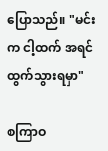ပြောသည်။ "မင်းက ငါ့ထက် အရင်ထွက်သွားရမှာ"

စကြာဝ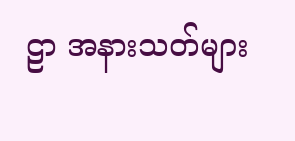ဠာ အနားသတ်များ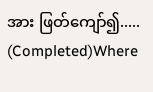အား ဖြတ်ကျော်၍..... (Completed)Where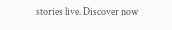stories live. Discover now